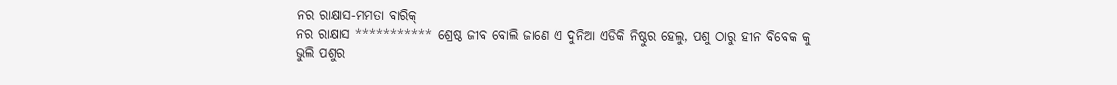ନର ରାକ୍ଷାସ-ମମତା ବାରିକ୍
ନର ରାକ୍ଷାସ *********** ଶ୍ରେଷ୍ଠ ଜୀବ ବୋଲି ଜାଣେ ଏ ଦୁନିଆ ଏଡିକି ନିଷ୍ଠୁର ହେଲୁ, ପଶୁ ଠାରୁ ହୀନ ବିବେକ କୁ ଭୁଲି ପଶୁର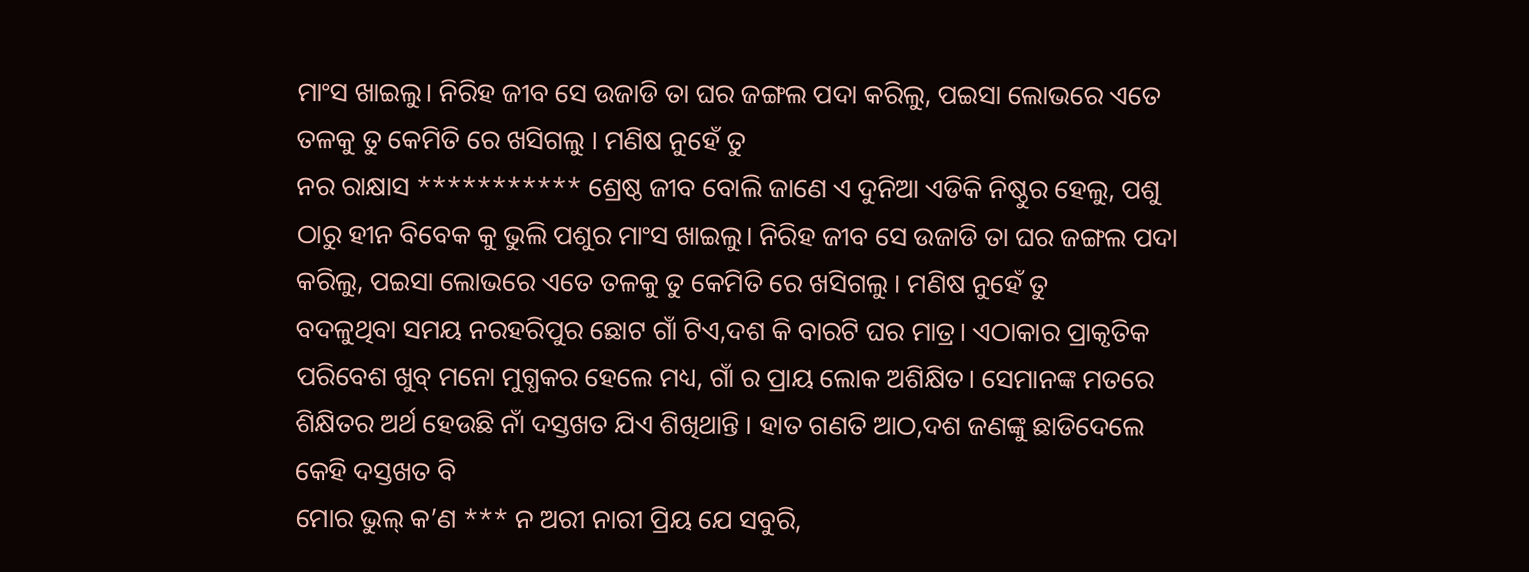ମାଂସ ଖାଇଲୁ। ନିରିହ ଜୀବ ସେ ଉଜାଡି ତା ଘର ଜଙ୍ଗଲ ପଦା କରିଲୁ, ପଇସା ଲୋଭରେ ଏତେ ତଳକୁ ତୁ କେମିତି ରେ ଖସିଗଲୁ । ମଣିଷ ନୁହେଁ ତୁ
ନର ରାକ୍ଷାସ *********** ଶ୍ରେଷ୍ଠ ଜୀବ ବୋଲି ଜାଣେ ଏ ଦୁନିଆ ଏଡିକି ନିଷ୍ଠୁର ହେଲୁ, ପଶୁ ଠାରୁ ହୀନ ବିବେକ କୁ ଭୁଲି ପଶୁର ମାଂସ ଖାଇଲୁ। ନିରିହ ଜୀବ ସେ ଉଜାଡି ତା ଘର ଜଙ୍ଗଲ ପଦା କରିଲୁ, ପଇସା ଲୋଭରେ ଏତେ ତଳକୁ ତୁ କେମିତି ରେ ଖସିଗଲୁ । ମଣିଷ ନୁହେଁ ତୁ
ବଦଳୁଥିବା ସମୟ ନରହରିପୁର ଛୋଟ ଗାଁ ଟିଏ,ଦଶ କି ବାରଟି ଘର ମାତ୍ର। ଏଠାକାର ପ୍ରାକୃତିକ ପରିବେଶ ଖୁବ୍ ମନୋ ମୁଗ୍ଧକର ହେଲେ ମଧ୍ୟ, ଗାଁ ର ପ୍ରାୟ ଲୋକ ଅଶିକ୍ଷିତ। ସେମାନଙ୍କ ମତରେ ଶିକ୍ଷିତର ଅର୍ଥ ହେଉଛି ନାଁ ଦସ୍ତଖତ ଯିଏ ଶିଖିଥାନ୍ତି । ହାତ ଗଣତି ଆଠ,ଦଶ ଜଣଙ୍କୁ ଛାଡିଦେଲେ କେହି ଦସ୍ତଖତ ବି
ମୋର ଭୁଲ୍ କ’ଣ *** ନ ଅରୀ ନାରୀ ପ୍ରିୟ ଯେ ସବୁରି,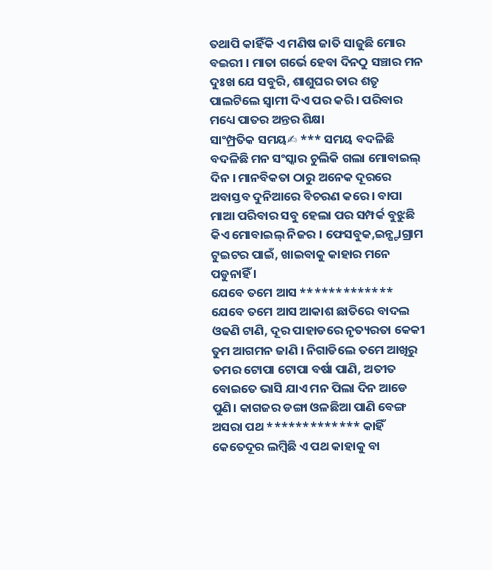ତଥାପି କାହିଁକି ଏ ମଣିଷ ଜାତି ସାଜୁଛି ମୋର ବଇରୀ । ମାତା ଗର୍ଭେ ହେବା ଦିନଠୁ ସଞ୍ଚାର ମନ ଦୁଃଖ ଯେ ସବୁରି, ଶାଶୁଘର ତାର ଶତୃ ପାଲଟିଲେ ସ୍ଵାମୀ ଦିଏ ପର କରି । ପରିବାର ମଧ୍ୟେ ପାତର ଅନ୍ତର ଶିକ୍ଷା
ସାଂମ୍ପ୍ରତିକ ସମୟ✍ *** ସମୟ ବଦଳିଛି ବଦଳିଛି ମନ ସଂସ୍କାର ଚୁଲିକି ଗଲା ମୋବାଇଲ୍ ଦିନ । ମାନବିକତା ଠାରୁ ଅନେକ ଦୂରରେ ଅବାସ୍ତବ ଦୁନିଆରେ ବିଚରଣ କରେ । ବାପା ମାଆ ପରିବାର ସବୁ ହେଲା ପର ସମ୍ପର୍କ ବୁଝୁଛି କିଏ ମୋବାଇଲ୍ ନିଜର । ଫେସବୁକ,ଇନ୍ଷ୍ଟାଗ୍ରାମ ଟୁଇଟର ପାଇଁ, ଖାଇବାକୁ କାହାର ମନେ ପଡୁନାହିଁ ।
ଯେବେ ତମେ ଆସ ************* ଯେବେ ତମେ ଆସ ଆକାଶ ଛାତିରେ ବାଦଲ ଓଢଣି ଟାଣି, ଦୂର ପାହାଡରେ ନୃତ୍ୟରତା କେକୀ ତୁମ ଆଗମନ ଜାଣି । ନିଗାଡିଲେ ତମେ ଆଖିରୁ ତମର ଟୋପା ଟୋପା ବର୍ଷା ପାଣି, ଅତୀତ ବୋଇତେ ଭାସି ଯାଏ ମନ ପିଲା ଦିନ ଆଡେ ପୁଣି। କାଗଜର ଡଙ୍ଗା ଓଳଛିଆ ପାଣି ବେଙ୍ଗ
ଅସରା ପଥ ************* କାହିଁ କେତେଦୂର ଲମ୍ବିଛି ଏ ପଥ କାହାକୁ ବା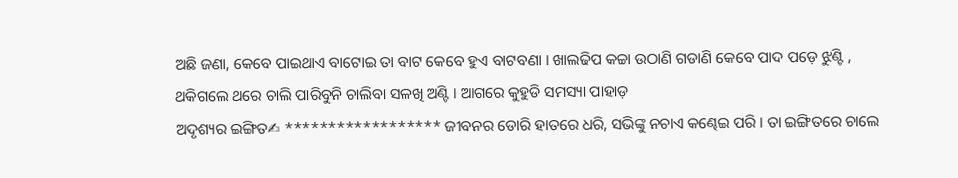ଅଛି ଜଣା, କେବେ ପାଇଥାଏ ବାଟୋଇ ତା ବାଟ କେବେ ହୁଏ ବାଟବଣା । ଖାଲଢିପ କଚ୍ଚା ଉଠାଣି ଗଡାଣି କେବେ ପାଦ ପଡ଼େ ଝୁଣ୍ଟି , ଥକିଗଲେ ଥରେ ଚାଲି ପାରିବୁନି ଚାଲିବା ସଳଖି ଅଣ୍ଟି । ଆଗରେ କୁହୁଡି ସମସ୍ୟା ପାହାଡ଼
ଅଦୃଶ୍ୟର ଇଙ୍ଗିତ✍ ****************** ଜୀବନର ଡୋରି ହାତରେ ଧରି, ସଭିଙ୍କୁ ନଚାଏ କଣ୍ଢେଇ ପରି । ତା ଇଙ୍ଗିତରେ ଚାଲେ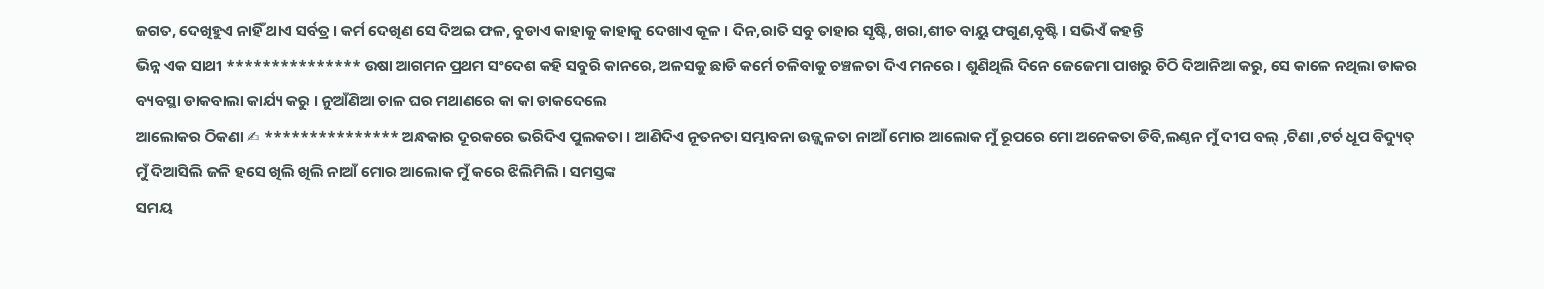ଜଗତ, ଦେଖିହୁଏ ନାହିଁ ଥାଏ ସର୍ବତ୍ର । କର୍ମ ଦେଖିଣ ସେ ଦିଅଇ ଫଳ, ବୁଡାଏ କାହାକୁ କାହାକୁ ଦେଖାଏ କୂଳ । ଦିନ,ରାତି ସବୁ ତାହାର ସୃଷ୍ଟି, ଖରା,ଶୀତ ବାୟୁ ଫଗୁଣ,ବୃଷ୍ଟି । ସଭିଏଁ କହନ୍ତି
ଭିନ୍ନ ଏକ ସାଥୀ *************** ଉଷା ଆଗମନ ପ୍ରଥମ ସଂଦେଶ କହି ସବୁରି କାନରେ, ଅଳସକୁ ଛାଡି କର୍ମେ ଚଳିବାକୁ ଚଞ୍ଚଳତା ଦିଏ ମନରେ । ଶୁଣିଥିଲି ଦିନେ ଜେଜେମା ପାଖରୁ ଚିଠି ଦିଆନିଆ କରୁ, ସେ କାଳେ ନଥିଲା ଡାକର ବ୍ୟବସ୍ଥା ଡାକବାଲା କାର୍ଯ୍ୟ କରୁ । ନୁଆଁଣିଆ ଚାଳ ଘର ମଥାଣରେ କା କା ଡାକଦେଲେ
ଆଲୋକର ଠିକଣା ✍ *************** ଅନ୍ଧକାର ଦୂରକରେ ଭରିଦିଏ ପୁଲକତା । ଆଣିଦିଏ ନୂତନତା ସମ୍ଭାବନା ଉଜ୍ଜ୍ୱଳତା ନାଆଁ ମୋର ଆଲୋକ ମୁଁ ରୂପରେ ମୋ ଅନେକତା ଡିବି,ଲଣ୍ଠନ ମୁଁ ଦୀପ ବଲ୍ ,ଟିଣା ,ଟର୍ଚ ଧୂପ ବିଦ୍ୟୁତ୍ ମୁଁ ଦିଆସିଲି ଜଳି ହସେ ଖିଲି ଖିଲି ନାଆଁ ମୋର ଆଲୋକ ମୁଁ କରେ ଝିଲିମିଲି । ସମସ୍ତଙ୍କ
ସମୟ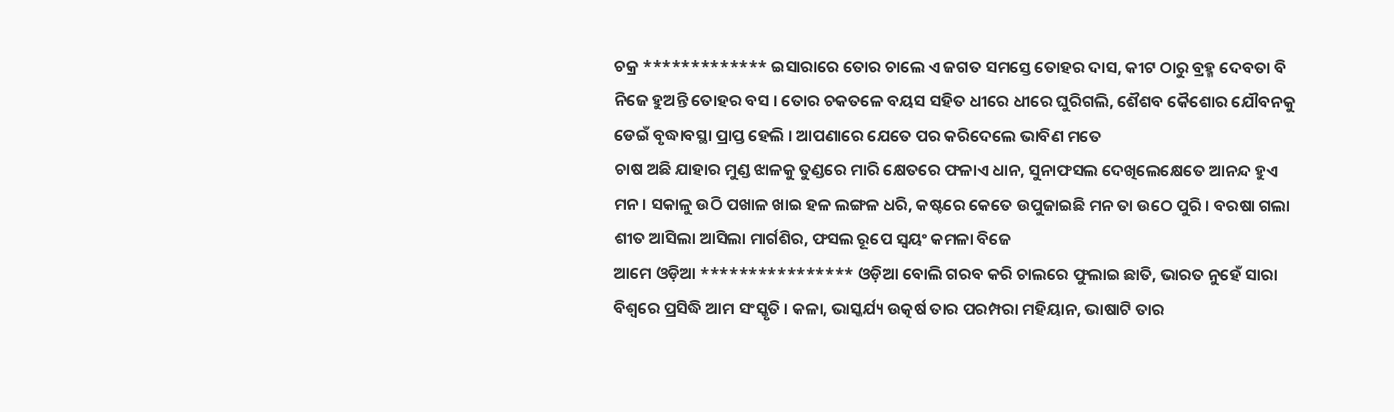ଚକ୍ର ************* ଇସାରାରେ ତୋର ଚାଲେ ଏ ଜଗତ ସମସ୍ତେ ତୋହର ଦାସ, କୀଟ ଠାରୁ ବ୍ରହ୍ମ ଦେବତା ବି ନିଜେ ହୁଅନ୍ତି ତୋହର ବସ । ତୋର ଚକତଳେ ବୟସ ସହିତ ଧୀରେ ଧୀରେ ଘୁରିଗଲି, ଶୈଶବ କୈଶୋର ଯୌବନକୁ ଡେଇଁ ବୃଦ୍ଧାବସ୍ଥା ପ୍ରାପ୍ତ ହେଲି । ଆପଣାରେ ଯେତେ ପର କରିଦେଲେ ଭାବିଣ ମତେ
ଚାଷ ଅଛି ଯାହାର ମୁଣ୍ଡ ଝାଳକୁ ତୁଣ୍ଡରେ ମାରି କ୍ଷେତରେ ଫଳାଏ ଧାନ, ସୁନାଫସଲ ଦେଖିଲେକ୍ଷେତେ ଆନନ୍ଦ ହୁଏ ମନ । ସକାଳୁ ଉଠି ପଖାଳ ଖାଇ ହଳ ଲଙ୍ଗଳ ଧରି, କଷ୍ଟରେ କେତେ ଉପୁଜାଇଛି ମନ ତା ଉଠେ ପୁରି । ବରଷା ଗଲା ଶୀତ ଆସିଲା ଆସିଲା ମାର୍ଗଶିର, ଫସଲ ରୂପେ ସ୍ଵୟଂ କମଳା ବିଜେ
ଆମେ ଓଡ଼ିଆ **************** ଓଡ଼ିଆ ବୋଲି ଗରବ କରି ଚାଲରେ ଫୁଲାଇ ଛାତି, ଭାରତ ନୁହେଁ ସାରା ବିଶ୍ଵରେ ପ୍ରସିଦ୍ଧି ଆମ ସଂସ୍କୃତି । କଳା, ଭାସ୍କର୍ଯ୍ୟ ଉତ୍କର୍ଷ ତାର ପରମ୍ପରା ମହିୟାନ, ଭାଷାଟି ତାର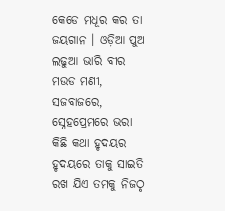କେଡେ ମଧୂର କର ତା ଜୟଗାନ । ଓଡ଼ିଆ ପୁଅ ଲଢୁଆ ଭାରି ବୀର ମଉଡ ମଣୀ, ସଜବାଜରେ, ସ୍ନେହପ୍ରେମରେ ଭରା
କିଛି କଥା ହୃଦୟର ହୃଦୟରେ ତାକୁ ସାଇତି ରଖ ଯିଏ ତମକୁ ନିଜଠୃ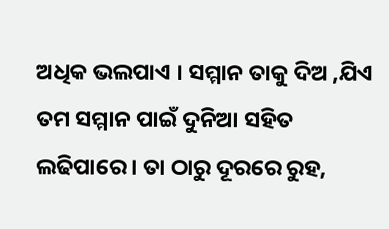ଅଧିକ ଭଲପାଏ । ସମ୍ମାନ ତାକୁ ଦିଅ ,ଯିଏ ତମ ସମ୍ମାନ ପାଇଁ ଦୁନିଆ ସହିତ ଲଢିପାରେ । ତା ଠାରୁ ଦୂରରେ ରୁହ,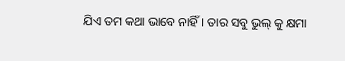ଯିଏ ତମ କଥା ଭାବେ ନାହିଁ। ତାର ସବୁ ଭୁଲ୍ କୁ କ୍ଷମା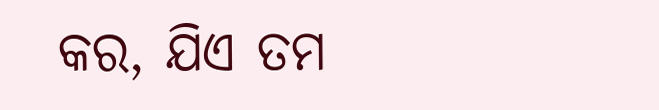କର, ଯିଏ ତମ